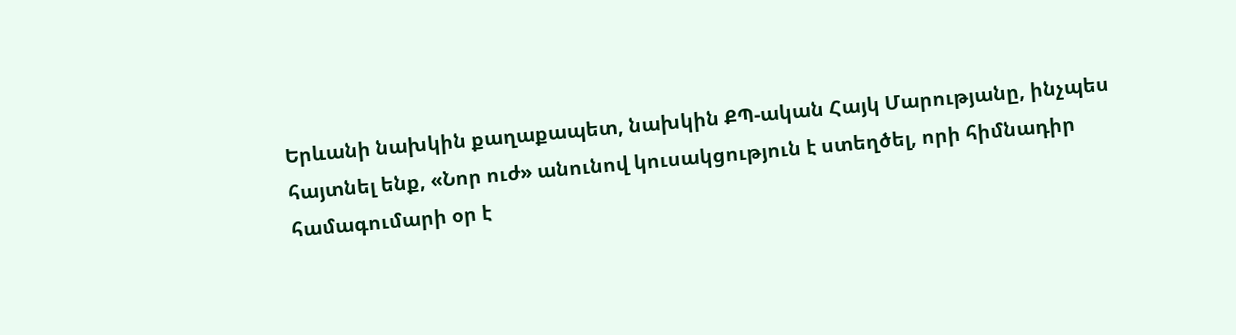Երևանի նախկին քաղաքապետ, նախկին ՔՊ-ական Հայկ Մարությանը, ինչպես հայտնել ենք, «Նոր ուժ» անունով կուսակցություն է ստեղծել, որի հիմնադիր համագումարի օր է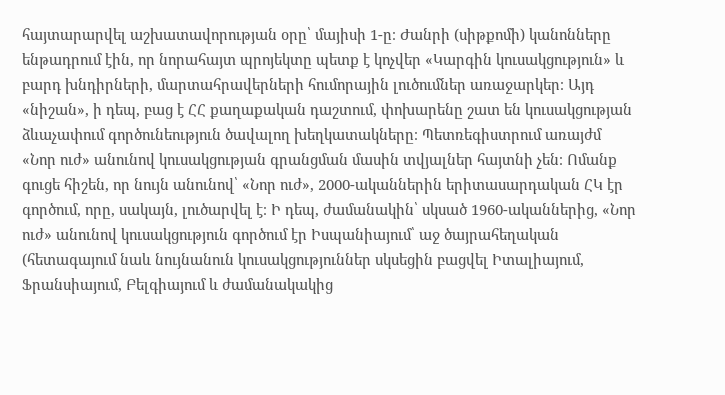հայտարարվել աշխատավորության օրը՝ մայիսի 1-ը։ Ժանրի (սիթքոմի) կանոնները ենթադրում էին, որ նորահայտ պրոյեկտը պետք է կոչվեր «Կարգին կուսակցություն» և բարդ խնդիրների, մարտահրավերների հումորային լուծումներ առաջարկեր։ Այդ «նիշան», ի դեպ, բաց է ՀՀ քաղաքական դաշտում, փոխարենը շատ են կուսակցության ձևաչափում գործունեություն ծավալող խեղկատակները։ Պետռեգիստրում առայժմ «Նոր ուժ» անունով կուսակցության գրանցման մասին տվյալներ հայտնի չեն։ Ոմանք գուցե հիշեն, որ նույն անունով՝ «Նոր ուժ», 2000-ականներին երիտասարդական ՀԿ էր գործում, որը, սակայն, լուծարվել է։ Ի դեպ, ժամանակին՝ սկսած 1960-ականներից, «Նոր ուժ» անունով կուսակցություն գործում էր Իսպանիայում՝ աջ ծայրահեղական (հետագայում նաև նույնանուն կուսակցություններ սկսեցին բացվել Իտալիայում, Ֆրանսիայում, Բելգիայում և ժամանակակից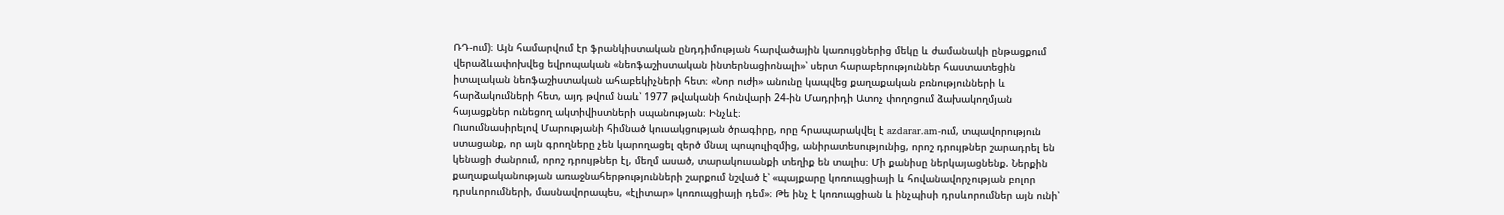ՌԴ-ում)։ Այն համարվում էր ֆրանկիստական ընդդիմության հարվածային կառույցներից մեկը և ժամանակի ընթացքում վերաձևափոխվեց եվրոպական «նեոֆաշիստական ինտերնացիոնալի»՝ սերտ հարաբերություններ հաստատեցին իտալական նեոֆաշիստական ահաբեկիչների հետ։ «Նոր ուժի» անունը կապվեց քաղաքական բռնությունների և հարձակումների հետ, այդ թվում նաև՝ 1977 թվականի հունվարի 24-ին Մադրիդի Ատոչ փողոցում ձախակողմյան հայացքներ ունեցող ակտիվիստների սպանության։ Ինչևէ։
Ուսումնասիրելով Մարությանի հիմնած կուսակցության ծրագիրը, որը հրապարակվել է azdarar.am-ում, տպավորություն ստացանք, որ այն գրողները չեն կարողացել զերծ մնալ պոպուլիզմից, անիրատեսությունից, որոշ դրույթներ շարադրել են կենացի ժանրում, որոշ դրույթներ էլ, մեղմ ասած, տարակուսանքի տեղիք են տալիս։ Մի քանիսը ներկայացնենք. Ներքին քաղաքականության առաջնահերթությունների շարքում նշված է՝ «պայքարը կոռուպցիայի և հովանավորչության բոլոր դրսևորումների, մասնավորապես, «էլիտար» կոռուպցիայի դեմ»։ Թե ինչ է կոռուպցիան և ինչպիսի դրսևորումներ այն ունի՝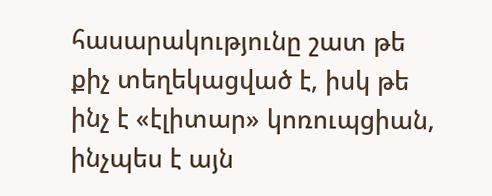հասարակությունը շատ թե քիչ տեղեկացված է, իսկ թե ինչ է «էլիտար» կոռուպցիան, ինչպես է այն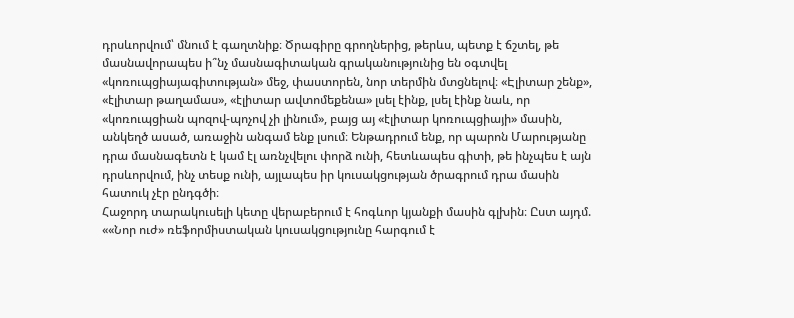դրսևորվում՝ մնում է գաղտնիք։ Ծրագիրը գրողներից, թերևս, պետք է ճշտել, թե մասնավորապես ի՞նչ մասնագիտական գրականությունից են օգտվել «կոռուպցիայագիտության» մեջ, փաստորեն, նոր տերմին մտցնելով։ «Էլիտար շենք», «էլիտար թաղամաս», «էլիտար ավտոմեքենա» լսել էինք, լսել էինք նաև, որ «կոռուպցիան պոզով-պոչով չի լինում», բայց այ «էլիտար կոռուպցիայի» մասին, անկեղծ ասած, առաջին անգամ ենք լսում։ Ենթադրում ենք, որ պարոն Մարությանը դրա մասնագետն է կամ էլ առնչվելու փորձ ունի, հետևապես գիտի, թե ինչպես է այն դրսևորվում, ինչ տեսք ունի, այլապես իր կուսակցության ծրագրում դրա մասին հատուկ չէր ընդգծի։
Հաջորդ տարակուսելի կետը վերաբերում է հոգևոր կյանքի մասին գլխին։ Ըստ այդմ. ««Նոր ուժ» ռեֆորմիստական կուսակցությունը հարգում է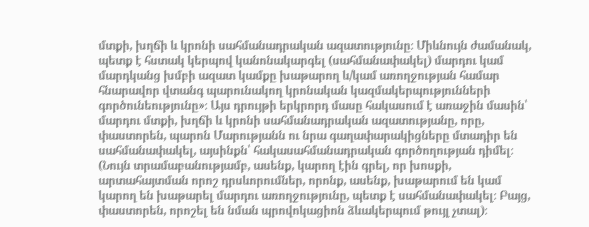մտքի, խղճի և կրոնի սահմանադրական ազատությունը։ Միևնույն ժամանակ, պետք է հստակ կերպով կանոնակարգել (սահմանափակել) մարդու կամ մարդկանց խմբի ազատ կամքը խաթարող և/կամ առողջության համար հնարավոր վտանգ պարունակող կրոնական կազմակերպությունների գործունեությունը»։ Այս դրույթի երկրորդ մասը հակասում է առաջին մասին՝ մարդու մտքի, խղճի և կրոնի սահմանադրական ազատությանը, որը, փաստորեն, պարոն Մարությանն ու նրա գաղափարակիցները մտադիր են սահմանափակել, այսինքն՝ հակասահմանադրական գործողության դիմել։ (Նույն տրամաբանությամբ, ասենք, կարող էին գրել, որ խոսքի, արտահայտման որոշ դրսևորումներ, որոնք, ասենք, խաթարում են կամ կարող են խաթարել մարդու առողջությունը, պետք է սահմանափակել։ Բայց, փաստորեն, որոշել են նման պրովոկացիոն ձևակերպում թույլ չտալ)։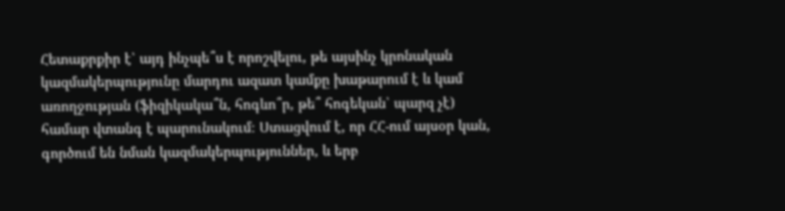Հետաքրքիր է՝ այդ ինչպե՞ս է որոշվելու, թե այսինչ կրոնական կազմակերպությունը մարդու ազատ կամքը խաթարում է և կամ առողջության (ֆիզիկակա՞ն, հոգևո՞ր, թե՞ հոգեկան՝ պարզ չէ) համար վտանգ է պարունակում։ Ստացվում է, որ ՀՀ-ում այսօր կան, գործում են նման կազմակերպություններ, և երբ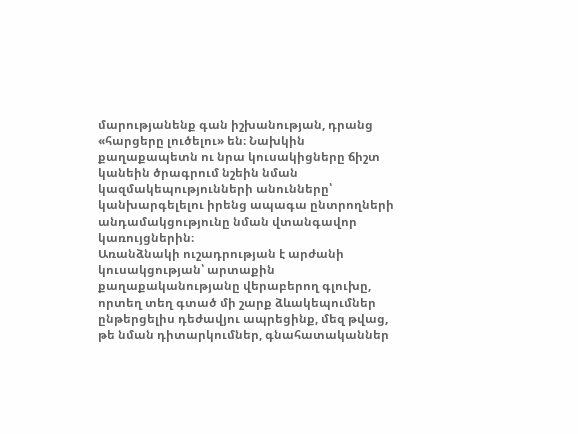մարությանենք գան իշխանության, դրանց «հարցերը լուծելու» են։ Նախկին քաղաքապետն ու նրա կուսակիցները ճիշտ կանեին ծրագրում նշեին նման կազմակեպությունների անունները՝ կանխարգելելու իրենց ապագա ընտրողների անդամակցությունը նման վտանգավոր կառույցներին։
Առանձնակի ուշադրության է արժանի կուսակցության՝ արտաքին քաղաքականությանը վերաբերող գլուխը, որտեղ տեղ գտած մի շարք ձևակեպումներ ընթերցելիս դեժավյու ապրեցինք, մեզ թվաց, թե նման դիտարկումներ, գնահատականներ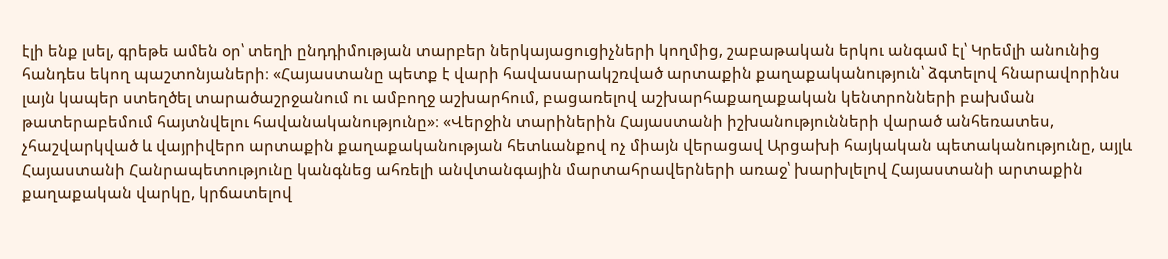էլի ենք լսել, գրեթե ամեն օր՝ տեղի ընդդիմության տարբեր ներկայացուցիչների կողմից, շաբաթական երկու անգամ էլ՝ Կրեմլի անունից հանդես եկող պաշտոնյաների։ «Հայաստանը պետք է վարի հավասարակշռված արտաքին քաղաքականություն՝ ձգտելով հնարավորինս լայն կապեր ստեղծել տարածաշրջանում ու ամբողջ աշխարհում, բացառելով աշխարհաքաղաքական կենտրոնների բախման թատերաբեմում հայտնվելու հավանականությունը»։ «Վերջին տարիներին Հայաստանի իշխանությունների վարած անհեռատես, չհաշվարկված և վայրիվերո արտաքին քաղաքականության հետևանքով ոչ միայն վերացավ Արցախի հայկական պետականությունը, այլև Հայաստանի Հանրապետությունը կանգնեց ահռելի անվտանգային մարտահրավերների առաջ՝ խարխլելով Հայաստանի արտաքին քաղաքական վարկը, կրճատելով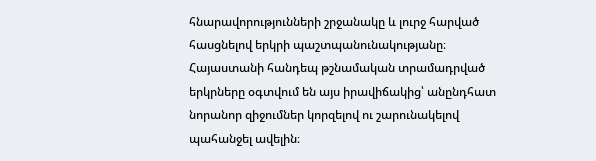հնարավորությունների շրջանակը և լուրջ հարված հասցնելով երկրի պաշտպանունակությանը։ Հայաստանի հանդեպ թշնամական տրամադրված երկրները օգտվում են այս իրավիճակից՝ անընդհատ նորանոր զիջումներ կորզելով ու շարունակելով պահանջել ավելին։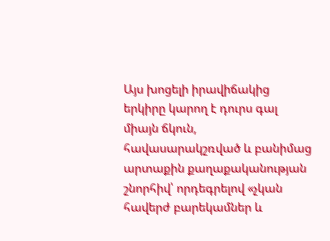Այս խոցելի իրավիճակից երկիրը կարող է դուրս գալ միայն ճկուն, հավասարակշռված և բանիմաց արտաքին քաղաքականության շնորհիվ՝ որդեգրելով «չկան հավերժ բարեկամներ և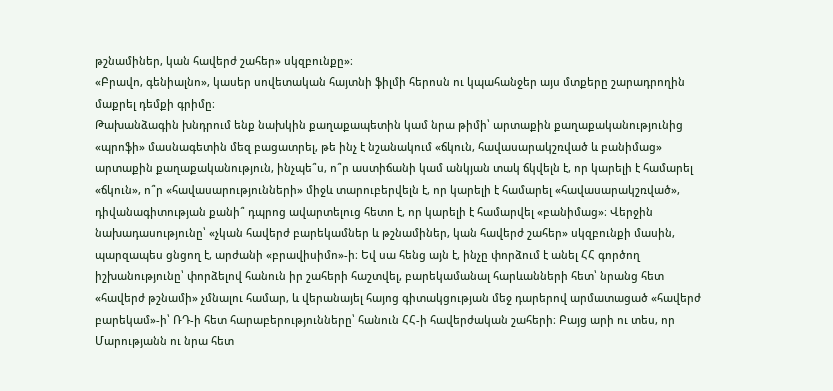թշնամիներ, կան հավերժ շահեր» սկզբունքը»։
«Բրավո, գենիալնո», կասեր սովետական հայտնի ֆիլմի հերոսն ու կպահանջեր այս մտքերը շարադրողին մաքրել դեմքի գրիմը։
Թախանձագին խնդրում ենք նախկին քաղաքապետին կամ նրա թիմի՝ արտաքին քաղաքականությունից «պրոֆի» մասնագետին մեզ բացատրել, թե ինչ է նշանակում «ճկուն, հավասարակշռված և բանիմաց» արտաքին քաղաքականություն, ինչպե՞ս, ո՞ր աստիճանի կամ անկյան տակ ճկվելն է, որ կարելի է համարել «ճկուն», ո՞ր «հավասարությունների» միջև տարուբերվելն է, որ կարելի է համարել «հավասարակշռված», դիվանագիտության քանի՞ դպրոց ավարտելուց հետո է, որ կարելի է համարվել «բանիմաց»։ Վերջին նախադասությունը՝ «չկան հավերժ բարեկամներ և թշնամիներ, կան հավերժ շահեր» սկզբունքի մասին, պարզապես ցնցող է, արժանի «բրավիսիմո»-ի։ Եվ սա հենց այն է, ինչը փորձում է անել ՀՀ գործող իշխանությունը՝ փորձելով հանուն իր շահերի հաշտվել, բարեկամանալ հարևանների հետ՝ նրանց հետ «հավերժ թշնամի» չմնալու համար, և վերանայել հայոց գիտակցության մեջ դարերով արմատացած «հավերժ բարեկամ»-ի՝ ՌԴ-ի հետ հարաբերությունները՝ հանուն ՀՀ-ի հավերժական շահերի։ Բայց արի ու տես, որ Մարությանն ու նրա հետ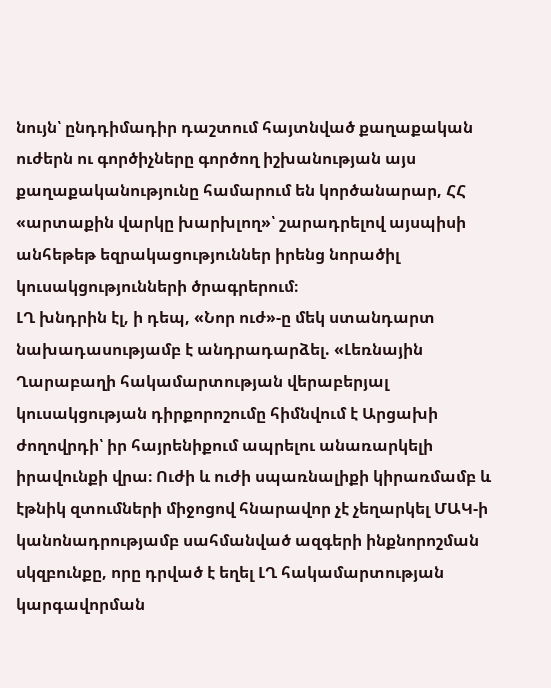նույն՝ ընդդիմադիր դաշտում հայտնված քաղաքական ուժերն ու գործիչները գործող իշխանության այս քաղաքականությունը համարում են կործանարար, ՀՀ «արտաքին վարկը խարխլող»՝ շարադրելով այսպիսի անհեթեթ եզրակացություններ իրենց նորածիլ կուսակցությունների ծրագրերում։
ԼՂ խնդրին էլ, ի դեպ, «Նոր ուժ»-ը մեկ ստանդարտ նախադասությամբ է անդրադարձել. «Լեռնային Ղարաբաղի հակամարտության վերաբերյալ կուսակցության դիրքորոշումը հիմնվում է Արցախի ժողովրդի՝ իր հայրենիքում ապրելու անառարկելի իրավունքի վրա։ Ուժի և ուժի սպառնալիքի կիրառմամբ և էթնիկ զտումների միջոցով հնարավոր չէ չեղարկել ՄԱԿ-ի կանոնադրությամբ սահմանված ազգերի ինքնորոշման սկզբունքը, որը դրված է եղել ԼՂ հակամարտության կարգավորման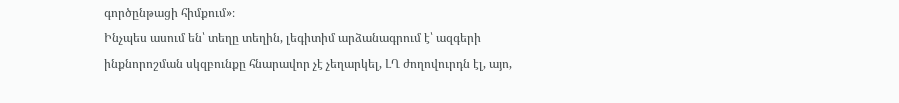գործընթացի հիմքում»։
Ինչպես ասում են՝ տեղը տեղին, լեգիտիմ արձանագրում է՝ ազգերի ինքնորոշման սկզբունքը հնարավոր չէ չեղարկել, ԼՂ ժողովուրդն էլ, այո,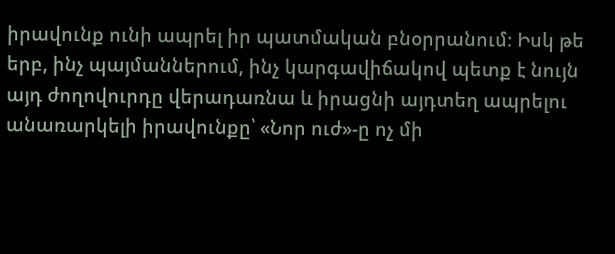իրավունք ունի ապրել իր պատմական բնօրրանում։ Իսկ թե երբ, ինչ պայմաններում, ինչ կարգավիճակով պետք է նույն այդ ժողովուրդը վերադառնա և իրացնի այդտեղ ապրելու անառարկելի իրավունքը՝ «Նոր ուժ»-ը ոչ մի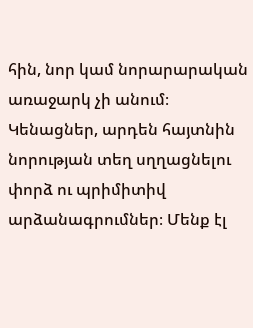հին, նոր կամ նորարարական առաջարկ չի անում։ Կենացներ, արդեն հայտնին նորության տեղ սղղացնելու փորձ ու պրիմիտիվ արձանագրումներ։ Մենք էլ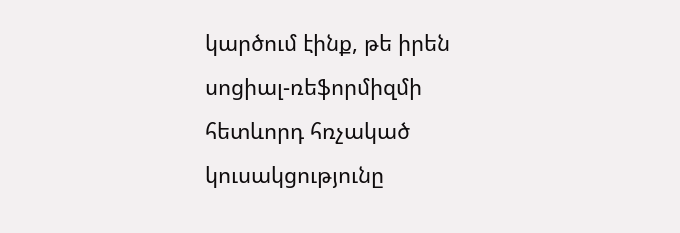կարծում էինք, թե իրեն սոցիալ-ռեֆորմիզմի հետևորդ հռչակած կուսակցությունը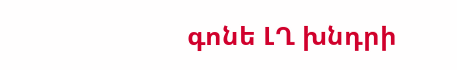գոնե ԼՂ խնդրի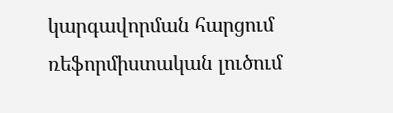կարգավորման հարցում ռեֆորմիստական լուծում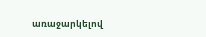առաջարկելով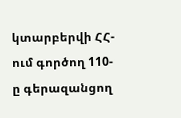կտարբերվի ՀՀ-ում գործող 110-ը գերազանցող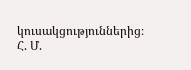կուսակցություններից։
Հ. Մ.